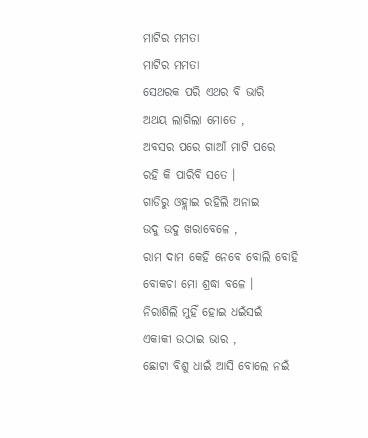ମାଟିର ମମତା
ମାଟିର ମମତା
ସେଥରକ ପରି ଏଥର ବି ଭାରି
ଅଥୟ ଲାଗିଲା ମୋତେ ,
ଅବସର ପରେ ଗାଆଁ ମାଟି ପରେ
ରହି କି ପାରିବି ସତେ ।
ଗାଡିରୁ ଓହ୍ଲାଇ ରହିଲି ଅନାଇ
ଉଦୁ ଉଦୁ ଖରାବେଳେ ,
ରାମ ଦାମ କେହି ନେବେ ବୋଲି ବୋହି
ବୋକଚା ମୋ ଶ୍ରଦ୍ଧା ବଳେ ।
ନିରାଶିଲି ମୁହିଁ ହୋଇ ଧଇଁସଇଁ
ଏକାକୀ ଉଠାଇ ଭାର ,
ଛୋଟା ବିଶୁ ଧାଇଁ ଆସି ବୋଲେ ନଇଁ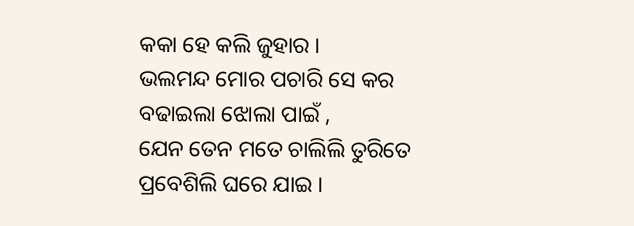କକା ହେ କଲି ଜୁହାର ।
ଭଲମନ୍ଦ ମୋର ପଚାରି ସେ କର
ବଢାଇଲା ଝୋଲା ପାଇଁ ,
ଯେନ ତେନ ମତେ ଚାଲିଲି ତୁରିତେ
ପ୍ରବେଶିଲି ଘରେ ଯାଇ ।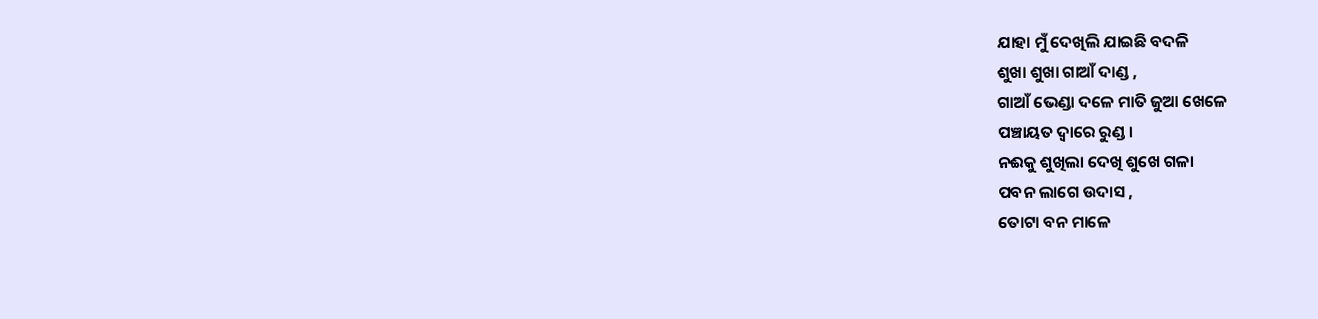ଯାହା ମୁଁ ଦେଖିଲି ଯାଇଛି ବଦଳି
ଶୁଖା ଶୁଖା ଗାଆଁ ଦାଣ୍ଡ ,
ଗାଆଁ ଭେଣ୍ଡା ଦଳେ ମାତି ଜୁଆ ଖେଳେ
ପଞ୍ଚାୟତ ଦ୍ବାରେ ରୁଣ୍ଡ ।
ନଈକୁ ଶୁଖିଲା ଦେଖି ଶୁଖେ ଗଳା
ପବନ ଲାଗେ ଉଦାସ ,
ତୋଟା ବନ ମାଳେ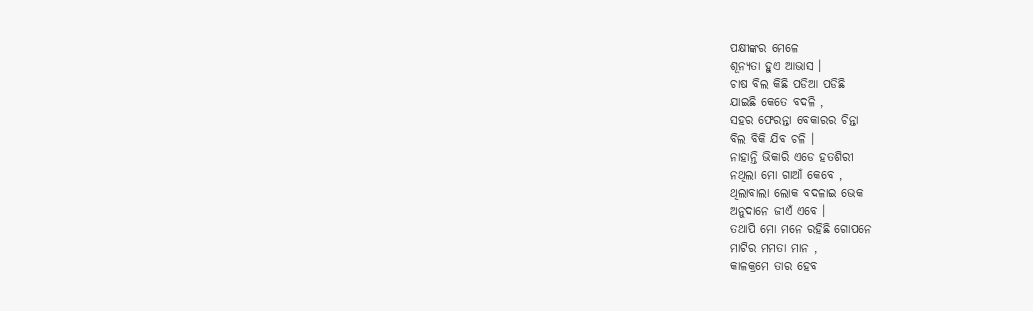ପକ୍ଷୀଙ୍କର ମେଳେ
ଶୂନ୍ୟତା ହୁଏ ଆଭାସ ।
ଚାଷ ବିଲ କିଛି ପଡିଆ ପଡିଛି
ଯାଇଛି କେତେ ବଦଳି ,
ସହର ଫେରନ୍ତା ବେକାରର ଚିନ୍ତା
ବିଲ ବିକି ଯିବ ଚଳି ।
ନାହାନ୍ତି ଭିକାରି ଏଡେ ହତଶିରୀ
ନଥିଲା ମୋ ଗାଆଁ କେବେ ,
ଥିଲାବାଲା ଲୋକ ବଦଳାଇ ଭେକ
ଅନୁଦାନେ ଜୀଏଁ ଏବେ ।
ତଥାପି ମୋ ମନେ ରହିଛି ଗୋପନେ
ମାଟିର ମମତା ମାନ ,
କାଳକ୍ରମେ ତାର ହେବ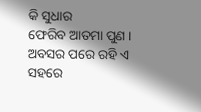କି ସୁଧାର
ଫେରିବ ଆତମା ପୁଣ ।
ଅବସର ପରେ ରହି ଏ ସହରେ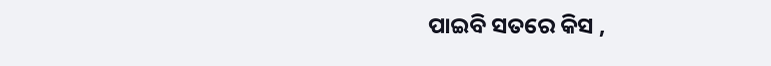ପାଇବି ସତରେ କିସ ,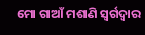ମୋ ଗାଆଁ ମଶାଣି ସ୍ବର୍ଗଦ୍ବାର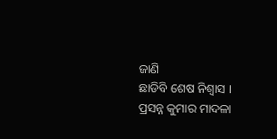ଜାଣି
ଛାଡିବି ଶେଷ ନିଶ୍ବାସ ।
ପ୍ରସନ୍ନ କୁମାର ମାଦଳା